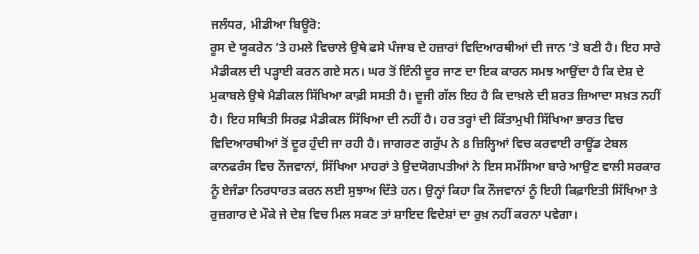ਜਲੰਧਰ, ਮੀਡੀਆ ਬਿਊਰੋ:
ਰੂਸ ਦੇ ਯੂਕਰੇਨ ’ਤੇ ਹਮਲੇ ਵਿਚਾਲੇ ਉਥੇ ਫਸੇ ਪੰਜਾਬ ਦੇ ਹਜ਼ਾਰਾਂ ਵਿਦਿਆਰਥੀਆਂ ਦੀ ਜਾਨ ’ਤੇ ਬਣੀ ਹੈ। ਇਹ ਸਾਰੇ ਮੈਡੀਕਲ ਦੀ ਪਡ਼੍ਹਾਈ ਕਰਨ ਗਏ ਸਨ। ਘਰ ਤੋਂ ਇੰਨੀ ਦੂਰ ਜਾਣ ਦਾ ਇਕ ਕਾਰਨ ਸਮਝ ਆਉਂਦਾ ਹੈ ਕਿ ਦੇਸ਼ ਦੇ ਮੁਕਾਬਲੇ ਉਥੇ ਮੈਡੀਕਲ ਸਿੱਖਿਆ ਕਾਫ਼ੀ ਸਸਤੀ ਹੈ। ਦੂਜੀ ਗੱਲ ਇਹ ਹੈ ਕਿ ਦਾਖ਼ਲੇ ਦੀ ਸ਼ਰਤ ਜ਼ਿਆਦਾ ਸਖ਼ਤ ਨਹੀਂ ਹੈ। ਇਹ ਸਥਿਤੀ ਸਿਰਫ਼ ਮੈਡੀਕਲ ਸਿੱਖਿਆ ਦੀ ਨਹੀਂ ਹੈ। ਹਰ ਤਰ੍ਹਾਂ ਦੀ ਕਿੱਤਾਮੁਖੀ ਸਿੱਖਿਆ ਭਾਰਤ ਵਿਚ ਵਿਦਿਆਰਥੀਆਂ ਤੋਂ ਦੂਰ ਹੁੰਦੀ ਜਾ ਰਹੀ ਹੈ। ਜਾਗਰਣ ਗਰੁੱਪ ਨੇ 8 ਜ਼ਿਲ੍ਹਿਆਂ ਵਿਚ ਕਰਵਾਈ ਰਾਊਂਡ ਟੇਬਲ ਕਾਨਫਰੰਸ ਵਿਚ ਨੌਜਵਾਨਾਂ, ਸਿੱਖਿਆ ਮਾਹਰਾਂ ਤੇ ਉਦਯੋਗਪਤੀਆਂ ਨੇ ਇਸ ਸਮੱਸਿਆ ਬਾਰੇ ਆਉਣ ਵਾਲੀ ਸਰਕਾਰ ਨੂੰ ਏਜੰਡਾ ਨਿਰਧਾਰਤ ਕਰਨ ਲਈ ਸੁਝਾਅ ਦਿੱਤੇ ਹਨ। ਉਨ੍ਹਾਂ ਕਿਹਾ ਕਿ ਨੌਜਵਾਨਾਂ ਨੂੰ ਇਹੀ ਕਿਫ਼ਾਇਤੀ ਸਿੱਖਿਆ ਤੇ ਰੁਜ਼ਗਾਰ ਦੇ ਮੌਕੇ ਜੇ ਦੇਸ਼ ਵਿਚ ਮਿਲ ਸਕਣ ਤਾਂ ਸ਼ਾਇਦ ਵਿਦੇਸ਼ਾਂ ਦਾ ਰੁਖ਼ ਨਹੀਂ ਕਰਨਾ ਪਵੇਗਾ।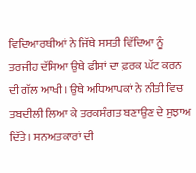ਵਿਦਿਆਰਥੀਆਂ ਨੇ ਜਿੱਥੇ ਸਸਤੀ ਵਿੱਦਿਆ ਨੂੰ ਤਰਜੀਹ ਦੱਸਿਆ ਉਥੇ ਫੀਸਾਂ ਦਾ ਫ਼ਰਕ ਘੱਟ ਕਰਨ ਦੀ ਗੱਲ ਆਖੀ। ਉਥੇ ਅਧਿਆਪਕਾਂ ਨੇ ਨੀਤੀ ਵਿਚ ਤਬਦੀਲੀ ਲਿਆ ਕੇ ਤਰਕਸੰਗਤ ਬਣਾਉਣ ਦੇ ਸੁਝਾਅ ਦਿੱਤੇ। ਸਨਅਤਕਾਰਾਂ ਦੀ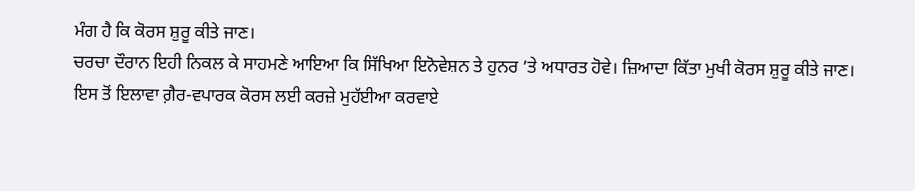ਮੰਗ ਹੈ ਕਿ ਕੋਰਸ ਸ਼ੁਰੂ ਕੀਤੇ ਜਾਣ।
ਚਰਚਾ ਦੌਰਾਨ ਇਹੀ ਨਿਕਲ ਕੇ ਸਾਹਮਣੇ ਆਇਆ ਕਿ ਸਿੱਖਿਆ ਇਨੋਵੇਸ਼ਨ ਤੇ ਹੁਨਰ ’ਤੇ ਅਧਾਰਤ ਹੋਵੇ। ਜ਼ਿਆਦਾ ਕਿੱਤਾ ਮੁਖੀ ਕੋਰਸ ਸ਼ੁਰੂ ਕੀਤੇ ਜਾਣ। ਇਸ ਤੋਂ ਇਲਾਵਾ ਗ਼ੈਰ-ਵਪਾਰਕ ਕੋਰਸ ਲਈ ਕਰਜ਼ੇ ਮੁਹੱਈਆ ਕਰਵਾਏ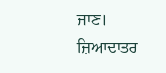ਜਾਣ। ਜ਼ਿਆਦਾਤਰ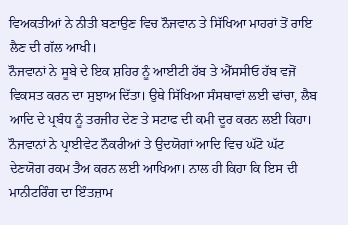ਵਿਅਕਤੀਆਂ ਨੇ ਨੀਤੀ ਬਣਾਉਣ ਵਿਚ ਨੌਜਵਾਨ ਤੇ ਸਿੱਖਿਆ ਮਾਹਰਾਂ ਤੋਂ ਰਾਇ ਲੈਣ ਦੀ ਗੱਲ ਆਖੀ।
ਨੌਜਵਾਨਾਂ ਨੇ ਸੂਬੇ ਦੇ ਇਕ ਸ਼ਹਿਰ ਨੂੰ ਆਈਟੀ ਹੱਬ ਤੇ ਐੱਸਸੀਓ ਹੱਬ ਵਜੋਂ ਵਿਕਸਤ ਕਰਨ ਦਾ ਸੁਝਾਅ ਦਿੱਤਾ। ਉਥੇ ਸਿੱਖਿਆ ਸੰਸਥਾਵਾਂ ਲਈ ਢਾਂਚਾ, ਲੈਬ ਆਦਿ ਦੇ ਪ੍ਰਬੰਧ ਨੂੰ ਤਰਜੀਹ ਦੇਣ ਤੇ ਸਟਾਫ ਦੀ ਕਮੀ ਦੂਰ ਕਰਨ ਲਈ ਕਿਹਾ। ਨੌਜਵਾਨਾਂ ਨੇ ਪ੍ਰਾਈਵੇਟ ਨੌਕਰੀਆਂ ਤੇ ਉਦਯੋਗਾਂ ਆਦਿ ਵਿਚ ਘੱਟੋ ਘੱਟ ਦੇਣਯੋਗ ਰਕਮ ਤੈਅ ਕਰਨ ਲਈ ਆਖਿਆ। ਨਾਲ ਹੀ ਕਿਹਾ ਕਿ ਇਸ ਦੀ ਮਾਨੀਟਰਿੰਗ ਦਾ ਇੰਤਜ਼ਾਮ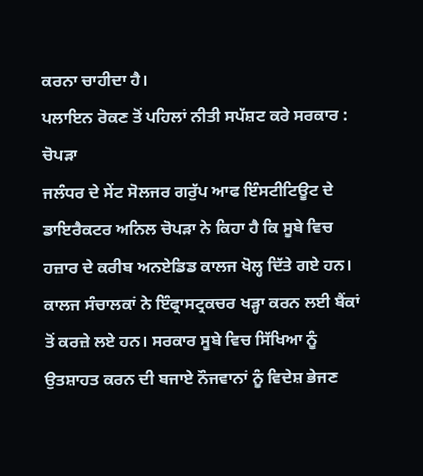ਕਰਨਾ ਚਾਹੀਦਾ ਹੈ।
ਪਲਾਇਨ ਰੋਕਣ ਤੋਂ ਪਹਿਲਾਂ ਨੀਤੀ ਸਪੱਸ਼ਟ ਕਰੇ ਸਰਕਾਰ : ਚੋਪਡ਼ਾ
ਜਲੰਧਰ ਦੇ ਸੇਂਟ ਸੋਲਜਰ ਗਰੁੱਪ ਆਫ ਇੰਸਟੀਟਿਊਟ ਦੇ ਡਾਇਰੈਕਟਰ ਅਨਿਲ ਚੋਪਡ਼ਾ ਨੇ ਕਿਹਾ ਹੈ ਕਿ ਸੂਬੇ ਵਿਚ ਹਜ਼ਾਰ ਦੇ ਕਰੀਬ ਅਨਏਡਿਡ ਕਾਲਜ ਖੋਲ੍ਹ ਦਿੱਤੇ ਗਏ ਹਨ। ਕਾਲਜ ਸੰਚਾਲਕਾਂ ਨੇ ਇੰਫ੍ਰਾਸਟ੍ਰਕਚਰ ਖਡ਼੍ਹਾ ਕਰਨ ਲਈ ਬੈਂਕਾਂ ਤੋਂ ਕਰਜ਼ੇ ਲਏ ਹਨ। ਸਰਕਾਰ ਸੂਬੇ ਵਿਚ ਸਿੱਖਿਆ ਨੂੰ ਉਤਸ਼ਾਹਤ ਕਰਨ ਦੀ ਬਜਾਏ ਨੌਜਵਾਨਾਂ ਨੂੰ ਵਿਦੇਸ਼ ਭੇਜਣ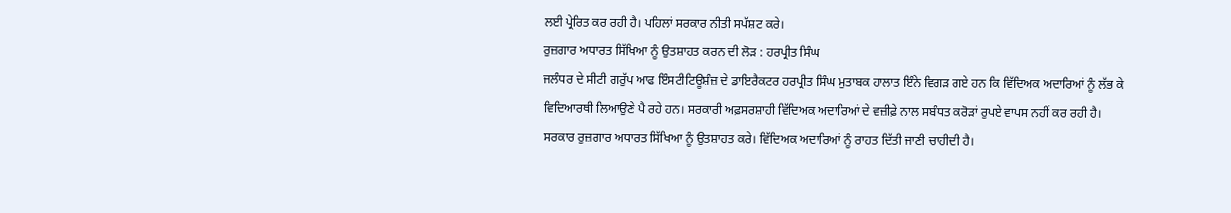ਲਈ ਪ੍ਰੇਰਿਤ ਕਰ ਰਹੀ ਹੈ। ਪਹਿਲਾਂ ਸਰਕਾਰ ਨੀਤੀ ਸਪੱਸ਼ਟ ਕਰੇ।
ਰੁਜ਼ਗਾਰ ਅਧਾਰਤ ਸਿੱਖਿਆ ਨੂੰ ਉਤਸ਼ਾਹਤ ਕਰਨ ਦੀ ਲੋਡ਼ : ਹਰਪ੍ਰੀਤ ਸਿੰਘ
ਜਲੰਧਰ ਦੇ ਸੀਟੀ ਗਰੁੱਪ ਆਫ ਇੰਸਟੀਟਿਊਸ਼ੰਜ਼ ਦੇ ਡਾਇਰੈਕਟਰ ਹਰਪ੍ਰੀਤ ਸਿੰਘ ਮੁਤਾਬਕ ਹਾਲਾਤ ਇੰਨੇ ਵਿਗਡ਼ ਗਏ ਹਨ ਕਿ ਵਿੱਦਿਅਕ ਅਦਾਰਿਆਂ ਨੂੰ ਲੱਭ ਕੇ ਵਿਦਿਆਰਥੀ ਲਿਆਉਣੇ ਪੈ ਰਹੇ ਹਨ। ਸਰਕਾਰੀ ਅਫ਼ਸਰਸ਼ਾਹੀ ਵਿੱਦਿਅਕ ਅਦਾਰਿਆਂ ਦੇ ਵਜ਼ੀਫ਼ੇ ਨਾਲ ਸਬੰਧਤ ਕਰੋਡ਼ਾਂ ਰੁਪਏ ਵਾਪਸ ਨਹੀਂ ਕਰ ਰਹੀ ਹੈ। ਸਰਕਾਰ ਰੁਜ਼ਗਾਰ ਅਧਾਰਤ ਸਿੱਖਿਆ ਨੂੰ ਉਤਸ਼ਾਹਤ ਕਰੇ। ਵਿੱਦਿਅਕ ਅਦਾਰਿਆਂ ਨੂੰ ਰਾਹਤ ਦਿੱਤੀ ਜਾਣੀ ਚਾਹੀਦੀ ਹੈ।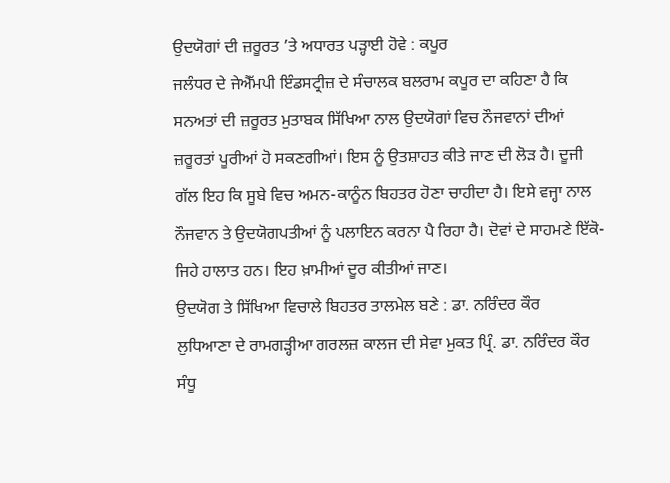ਉਦਯੋਗਾਂ ਦੀ ਜ਼ਰੂਰਤ ’ਤੇ ਅਧਾਰਤ ਪਡ਼੍ਹਾਈ ਹੋਵੇ : ਕਪੂਰ
ਜਲੰਧਰ ਦੇ ਜੇਐੱਮਪੀ ਇੰਡਸਟ੍ਰੀਜ਼ ਦੇ ਸੰਚਾਲਕ ਬਲਰਾਮ ਕਪੂਰ ਦਾ ਕਹਿਣਾ ਹੈ ਕਿ ਸਨਅਤਾਂ ਦੀ ਜ਼ਰੂਰਤ ਮੁਤਾਬਕ ਸਿੱਖਿਆ ਨਾਲ ਉਦਯੋਗਾਂ ਵਿਚ ਨੌਜਵਾਨਾਂ ਦੀਆਂ ਜ਼ਰੂਰਤਾਂ ਪੂਰੀਆਂ ਹੋ ਸਕਣਗੀਆਂ। ਇਸ ਨੂੰ ਉਤਸ਼ਾਹਤ ਕੀਤੇ ਜਾਣ ਦੀ ਲੋਡ਼ ਹੈ। ਦੂਜੀ ਗੱਲ ਇਹ ਕਿ ਸੂਬੇ ਵਿਚ ਅਮਨ-ਕਾਨੂੰਨ ਬਿਹਤਰ ਹੋਣਾ ਚਾਹੀਦਾ ਹੈ। ਇਸੇ ਵਜ੍ਹਾ ਨਾਲ ਨੌਜਵਾਨ ਤੇ ਉਦਯੋਗਪਤੀਆਂ ਨੂੰ ਪਲਾਇਨ ਕਰਨਾ ਪੈ ਰਿਹਾ ਹੈ। ਦੋਵਾਂ ਦੇ ਸਾਹਮਣੇ ਇੱਕੋ-ਜਿਹੇ ਹਾਲਾਤ ਹਨ। ਇਹ ਖ਼ਾਮੀਆਂ ਦੂਰ ਕੀਤੀਆਂ ਜਾਣ।
ਉਦਯੋਗ ਤੇ ਸਿੱਖਿਆ ਵਿਚਾਲੇ ਬਿਹਤਰ ਤਾਲਮੇਲ ਬਣੇ : ਡਾ. ਨਰਿੰਦਰ ਕੌਰ
ਲੁਧਿਆਣਾ ਦੇ ਰਾਮਗਡ਼੍ਹੀਆ ਗਰਲਜ਼ ਕਾਲਜ ਦੀ ਸੇਵਾ ਮੁਕਤ ਪ੍ਰਿੰ. ਡਾ. ਨਰਿੰਦਰ ਕੌਰ ਸੰਧੂ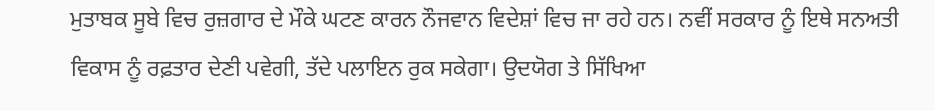ਮੁਤਾਬਕ ਸੂਬੇ ਵਿਚ ਰੁਜ਼ਗਾਰ ਦੇ ਮੌਕੇ ਘਟਣ ਕਾਰਨ ਨੌਜਵਾਨ ਵਿਦੇਸ਼ਾਂ ਵਿਚ ਜਾ ਰਹੇ ਹਨ। ਨਵੀਂ ਸਰਕਾਰ ਨੂੰ ਇਥੇ ਸਨਅਤੀ ਵਿਕਾਸ ਨੂੰ ਰਫ਼ਤਾਰ ਦੇਣੀ ਪਵੇਗੀ, ਤੱਦੇ ਪਲਾਇਨ ਰੁਕ ਸਕੇਗਾ। ਉਦਯੋਗ ਤੇ ਸਿੱਖਿਆ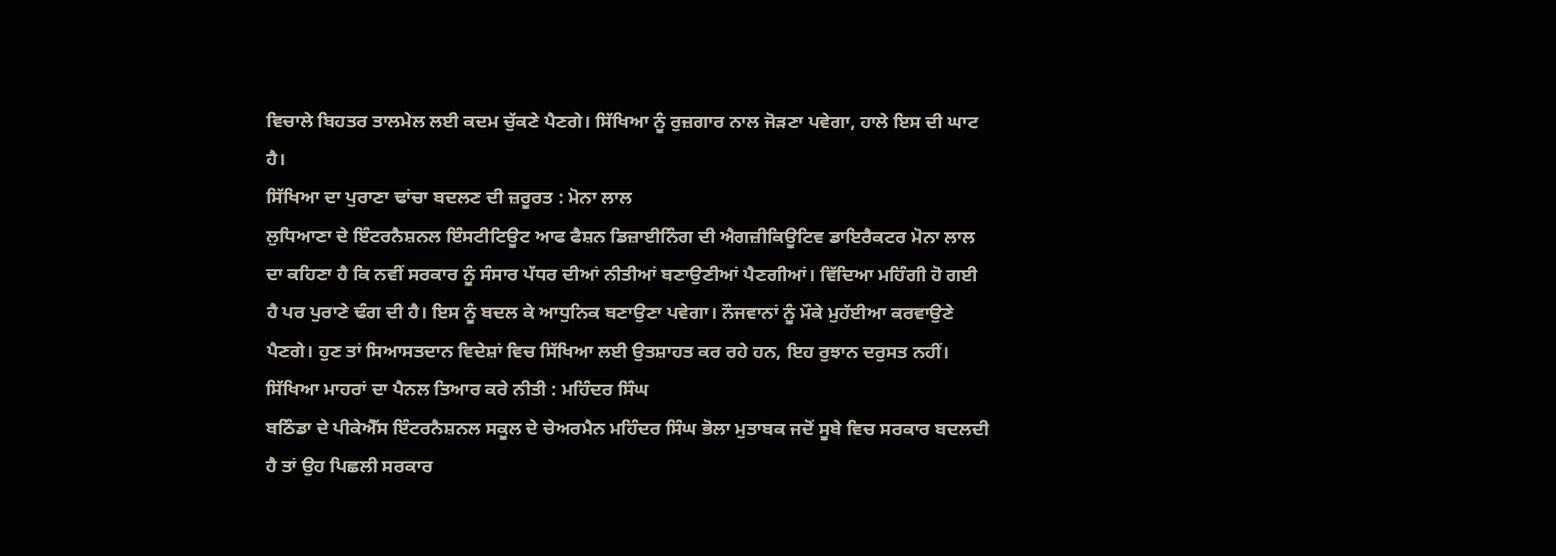ਵਿਚਾਲੇ ਬਿਹਤਰ ਤਾਲਮੇਲ ਲਈ ਕਦਮ ਚੁੱਕਣੇ ਪੈਣਗੇ। ਸਿੱਖਿਆ ਨੂੰ ਰੁਜ਼ਗਾਰ ਨਾਲ ਜੋਡ਼ਣਾ ਪਵੇਗਾ, ਹਾਲੇ ਇਸ ਦੀ ਘਾਟ ਹੈ।
ਸਿੱਖਿਆ ਦਾ ਪੁਰਾਣਾ ਢਾਂਚਾ ਬਦਲਣ ਦੀ ਜ਼ਰੂਰਤ : ਮੋਨਾ ਲਾਲ
ਲੁਧਿਆਣਾ ਦੇ ਇੰਟਰਨੈਸ਼ਨਲ ਇੰਸਟੀਟਿਊਟ ਆਫ ਫੈਸ਼ਨ ਡਿਜ਼ਾਈਨਿੰਗ ਦੀ ਐਗਜ਼ੀਕਿਊਟਿਵ ਡਾਇਰੈਕਟਰ ਮੋਨਾ ਲਾਲ ਦਾ ਕਹਿਣਾ ਹੈ ਕਿ ਨਵੀਂ ਸਰਕਾਰ ਨੂੰ ਸੰਸਾਰ ਪੱਧਰ ਦੀਆਂ ਨੀਤੀਆਂ ਬਣਾਉਣੀਆਂ ਪੈਣਗੀਆਂ। ਵਿੱਦਿਆ ਮਹਿੰਗੀ ਹੋ ਗਈ ਹੈ ਪਰ ਪੁਰਾਣੇ ਢੰਗ ਦੀ ਹੈ। ਇਸ ਨੂੰ ਬਦਲ ਕੇ ਆਧੁਨਿਕ ਬਣਾਉਣਾ ਪਵੇਗਾ। ਨੌਜਵਾਨਾਂ ਨੂੰ ਮੌਕੇ ਮੁਹੱਈਆ ਕਰਵਾਉਣੇ ਪੈਣਗੇ। ਹੁਣ ਤਾਂ ਸਿਆਸਤਦਾਨ ਵਿਦੇਸ਼ਾਂ ਵਿਚ ਸਿੱਖਿਆ ਲਈ ਉਤਸ਼ਾਹਤ ਕਰ ਰਹੇ ਹਨ, ਇਹ ਰੁਝਾਨ ਦਰੁਸਤ ਨਹੀਂ।
ਸਿੱਖਿਆ ਮਾਹਰਾਂ ਦਾ ਪੈਨਲ ਤਿਆਰ ਕਰੇ ਨੀਤੀ : ਮਹਿੰਦਰ ਸਿੰਘ
ਬਠਿੰਡਾ ਦੇ ਪੀਕੇਐੱਸ ਇੰਟਰਨੈਸ਼ਨਲ ਸਕੂਲ ਦੇ ਚੇਅਰਮੈਨ ਮਹਿੰਦਰ ਸਿੰਘ ਭੋਲਾ ਮੁਤਾਬਕ ਜਦੋਂ ਸੂਬੇ ਵਿਚ ਸਰਕਾਰ ਬਦਲਦੀ ਹੈ ਤਾਂ ਉਹ ਪਿਛਲੀ ਸਰਕਾਰ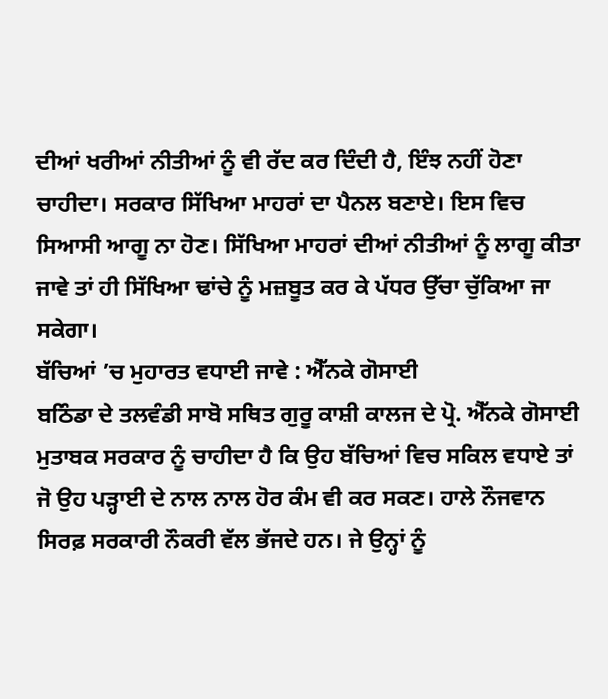ਦੀਆਂ ਖਰੀਆਂ ਨੀਤੀਆਂ ਨੂੰ ਵੀ ਰੱਦ ਕਰ ਦਿੰਦੀ ਹੈ, ਇੰਝ ਨਹੀਂ ਹੋਣਾ ਚਾਹੀਦਾ। ਸਰਕਾਰ ਸਿੱਖਿਆ ਮਾਹਰਾਂ ਦਾ ਪੈਨਲ ਬਣਾਏ। ਇਸ ਵਿਚ ਸਿਆਸੀ ਆਗੂ ਨਾ ਹੋਣ। ਸਿੱਖਿਆ ਮਾਹਰਾਂ ਦੀਆਂ ਨੀਤੀਆਂ ਨੂੰ ਲਾਗੂ ਕੀਤਾ ਜਾਵੇ ਤਾਂ ਹੀ ਸਿੱਖਿਆ ਢਾਂਚੇ ਨੂੰ ਮਜ਼ਬੂਤ ਕਰ ਕੇ ਪੱਧਰ ਉੱਚਾ ਚੁੱਕਿਆ ਜਾ ਸਕੇਗਾ।
ਬੱਚਿਆਂ ’ਚ ਮੁਹਾਰਤ ਵਧਾਈ ਜਾਵੇ : ਐੱਨਕੇ ਗੋਸਾਈ
ਬਠਿੰਡਾ ਦੇ ਤਲਵੰਡੀ ਸਾਬੋ ਸਥਿਤ ਗੁਰੂ ਕਾਸ਼ੀ ਕਾਲਜ ਦੇ ਪ੍ਰੋ. ਐੱਨਕੇ ਗੋਸਾਈ ਮੁਤਾਬਕ ਸਰਕਾਰ ਨੂੰ ਚਾਹੀਦਾ ਹੈ ਕਿ ਉਹ ਬੱਚਿਆਂ ਵਿਚ ਸਕਿਲ ਵਧਾਏ ਤਾਂ ਜੋ ਉਹ ਪਡ਼੍ਹਾਈ ਦੇ ਨਾਲ ਨਾਲ ਹੋਰ ਕੰਮ ਵੀ ਕਰ ਸਕਣ। ਹਾਲੇ ਨੌਜਵਾਨ ਸਿਰਫ਼ ਸਰਕਾਰੀ ਨੌਕਰੀ ਵੱਲ ਭੱਜਦੇ ਹਨ। ਜੇ ਉਨ੍ਹਾਂ ਨੂੰ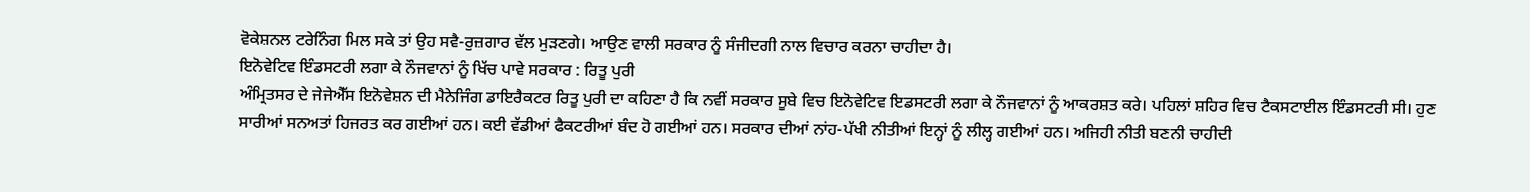ਵੋਕੇਸ਼ਨਲ ਟਰੇਨਿੰਗ ਮਿਲ ਸਕੇ ਤਾਂ ਉਹ ਸਵੈ-ਰੁਜ਼ਗਾਰ ਵੱਲ ਮੁਡ਼ਣਗੇ। ਆਉਣ ਵਾਲੀ ਸਰਕਾਰ ਨੂੰ ਸੰਜੀਦਗੀ ਨਾਲ ਵਿਚਾਰ ਕਰਨਾ ਚਾਹੀਦਾ ਹੈ।
ਇਨੋਵੇਟਿਵ ਇੰਡਸਟਰੀ ਲਗਾ ਕੇ ਨੌਜਵਾਨਾਂ ਨੂੰ ਖਿੱਚ ਪਾਵੇ ਸਰਕਾਰ : ਰਿਤੂ ਪੁਰੀ
ਅੰਮ੍ਰਿਤਸਰ ਦੇ ਜੇਜੇਐੱਸ ਇਨੋਵੇਸ਼ਨ ਦੀ ਮੈਨੇਜਿੰਗ ਡਾਇਰੈਕਟਰ ਰਿਤੂ ਪੁਰੀ ਦਾ ਕਹਿਣਾ ਹੈ ਕਿ ਨਵੀਂ ਸਰਕਾਰ ਸੂਬੇ ਵਿਚ ਇਨੋਵੇਟਿਵ ਇਡਸਟਰੀ ਲਗਾ ਕੇ ਨੌਜਵਾਨਾਂ ਨੂੰ ਆਕਰਸ਼ਤ ਕਰੇ। ਪਹਿਲਾਂ ਸ਼ਹਿਰ ਵਿਚ ਟੈਕਸਟਾਈਲ ਇੰਡਸਟਰੀ ਸੀ। ਹੁਣ ਸਾਰੀਆਂ ਸਨਅਤਾਂ ਹਿਜਰਤ ਕਰ ਗਈਆਂ ਹਨ। ਕਈ ਵੱਡੀਆਂ ਫੈਕਟਰੀਆਂ ਬੰਦ ਹੋ ਗਈਆਂ ਹਨ। ਸਰਕਾਰ ਦੀਆਂ ਨਾਂਹ-ਪੱਖੀ ਨੀਤੀਆਂ ਇਨ੍ਹਾਂ ਨੂੰ ਲੀਲ੍ਹ ਗਈਆਂ ਹਨ। ਅਜਿਹੀ ਨੀਤੀ ਬਣਨੀ ਚਾਹੀਦੀ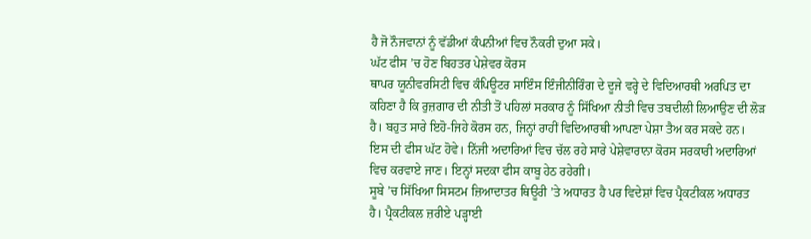ਹੈ ਜੋ ਨੌਜਵਾਨਾਂ ਨੂੰ ਵੱਡੀਆਂ ਕੰਪਨੀਆਂ ਵਿਚ ਨੌਕਰੀ ਦੁਆ ਸਕੇ।
ਘੱਟ ਫੀਸ ’ਚ ਹੋਣ ਬਿਹਤਰ ਪੇਸ਼ੇਵਰ ਕੋਰਸ
ਥਾਪਰ ਯੂਨੀਵਰਸਿਟੀ ਵਿਚ ਕੰਪਿਊਟਰ ਸਾਇੰਸ ਇੰਜੀਨੀਰਿੰਗ ਦੇ ਦੂਜੇ ਵਰ੍ਹੇ ਦੇ ਵਿਦਿਆਰਥੀ ਅਰਪਿਤ ਦਾ ਕਹਿਣਾ ਹੈ ਕਿ ਰੁਜ਼ਗਾਰ ਦੀ ਨੀਤੀ ਤੋਂ ਪਹਿਲਾਂ ਸਰਕਾਰ ਨੂੰ ਸਿੱਖਿਆ ਨੀਤੀ ਵਿਚ ਤਬਦੀਲੀ ਲਿਆਉਣ ਦੀ ਲੋਡ਼ ਹੈ। ਬਹੁਤ ਸਾਰੇ ਇਹੋ-ਜਿਹੇ ਕੋਰਸ ਹਨ, ਜਿਨ੍ਹਾਂ ਰਾਹੀਂ ਵਿਦਿਆਰਥੀ ਆਪਣਾ ਪੇਸ਼ਾ ਤੈਅ ਕਰ ਸਕਦੇ ਹਨ। ਇਸ ਦੀ ਫੀਸ ਘੱਟ ਹੋਵੇ। ਨਿੱਜੀ ਅਦਾਰਿਆਂ ਵਿਚ ਚੱਲ ਰਹੇ ਸਾਰੇ ਪੇਸ਼ੇਵਾਰਾਨਾ ਕੋਰਸ ਸਰਕਾਰੀ ਅਦਾਰਿਆਂ ਵਿਚ ਕਰਵਾਏ ਜਾਣ। ਇਨ੍ਹਾਂ ਸਦਕਾ ਫੀਸ ਕਾਬੂ ਹੇਠ ਰਹੇਗੀ।
ਸੂਬੇ ’ਚ ਸਿੱਖਿਆ ਸਿਸਟਮ ਜ਼ਿਆਦਾਤਰ ਥਿਊਰੀ ’ਤੇ ਅਧਾਰਤ ਹੈ ਪਰ ਵਿਦੇਸ਼ਾਂ ਵਿਚ ਪ੍ਰੈਕਟੀਕਲ ਅਧਾਰਤ ਹੈ। ਪ੍ਰੈਕਟੀਕਲ ਜ਼ਰੀਏ ਪਡ਼੍ਹਾਈ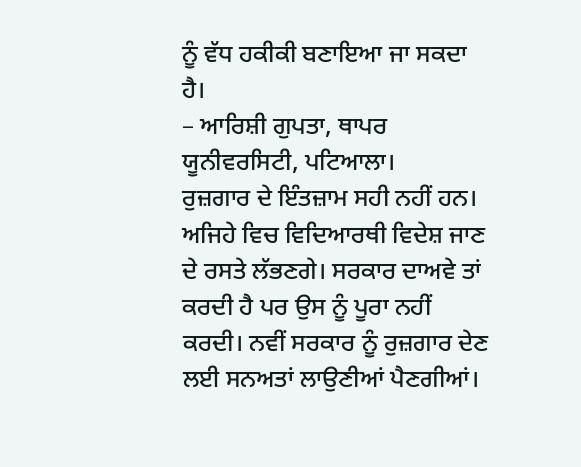ਨੂੰ ਵੱਧ ਹਕੀਕੀ ਬਣਾਇਆ ਜਾ ਸਕਦਾ ਹੈ।
– ਆਰਿਸ਼ੀ ਗੁਪਤਾ, ਥਾਪਰ ਯੂਨੀਵਰਸਿਟੀ, ਪਟਿਆਲਾ।
ਰੁਜ਼ਗਾਰ ਦੇ ਇੰਤਜ਼ਾਮ ਸਹੀ ਨਹੀਂ ਹਨ। ਅਜਿਹੇ ਵਿਚ ਵਿਦਿਆਰਥੀ ਵਿਦੇਸ਼ ਜਾਣ ਦੇ ਰਸਤੇ ਲੱਭਣਗੇ। ਸਰਕਾਰ ਦਾਅਵੇ ਤਾਂ ਕਰਦੀ ਹੈ ਪਰ ਉਸ ਨੂੰ ਪੂਰਾ ਨਹੀਂ ਕਰਦੀ। ਨਵੀਂ ਸਰਕਾਰ ਨੂੰ ਰੁਜ਼ਗਾਰ ਦੇਣ ਲਈ ਸਨਅਤਾਂ ਲਾਉਣੀਆਂ ਪੈਣਗੀਆਂ।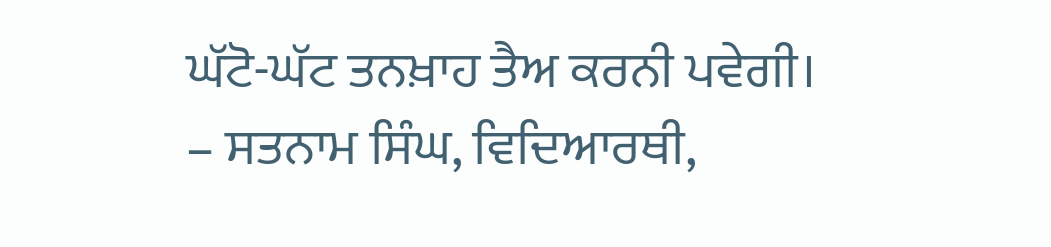ਘੱਟੋ-ਘੱਟ ਤਨਖ਼ਾਹ ਤੈਅ ਕਰਨੀ ਪਵੇਗੀ।
– ਸਤਨਾਮ ਸਿੰਘ, ਵਿਦਿਆਰਥੀ,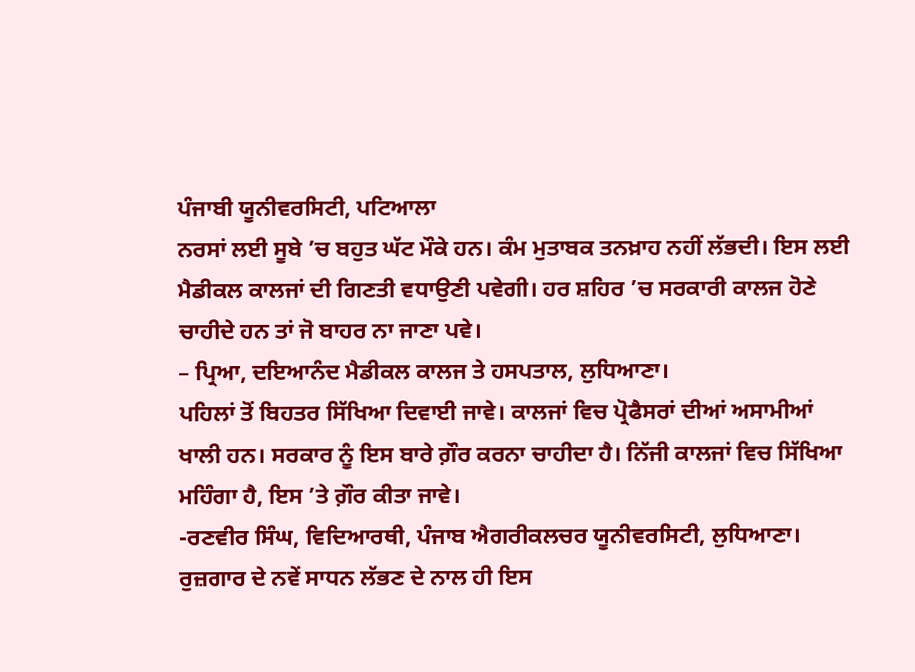ਪੰਜਾਬੀ ਯੂਨੀਵਰਸਿਟੀ, ਪਟਿਆਲਾ
ਨਰਸਾਂ ਲਈ ਸੂਬੇ ’ਚ ਬਹੁਤ ਘੱਟ ਮੌਕੇ ਹਨ। ਕੰਮ ਮੁਤਾਬਕ ਤਨਖ਼ਾਹ ਨਹੀਂ ਲੱਭਦੀ। ਇਸ ਲਈ ਮੈਡੀਕਲ ਕਾਲਜਾਂ ਦੀ ਗਿਣਤੀ ਵਧਾਉਣੀ ਪਵੇਗੀ। ਹਰ ਸ਼ਹਿਰ ’ਚ ਸਰਕਾਰੀ ਕਾਲਜ ਹੋਣੇ ਚਾਹੀਦੇ ਹਨ ਤਾਂ ਜੋ ਬਾਹਰ ਨਾ ਜਾਣਾ ਪਵੇ।
– ਪ੍ਰਿਆ, ਦਇਆਨੰਦ ਮੈਡੀਕਲ ਕਾਲਜ ਤੇ ਹਸਪਤਾਲ, ਲੁਧਿਆਣਾ।
ਪਹਿਲਾਂ ਤੋਂ ਬਿਹਤਰ ਸਿੱਖਿਆ ਦਿਵਾਈ ਜਾਵੇ। ਕਾਲਜਾਂ ਵਿਚ ਪ੍ਰੋਫੈਸਰਾਂ ਦੀਆਂ ਅਸਾਮੀਆਂ ਖਾਲੀ ਹਨ। ਸਰਕਾਰ ਨੂੰ ਇਸ ਬਾਰੇ ਗ਼ੌਰ ਕਰਨਾ ਚਾਹੀਦਾ ਹੈ। ਨਿੱਜੀ ਕਾਲਜਾਂ ਵਿਚ ਸਿੱਖਿਆ ਮਹਿੰਗਾ ਹੈ, ਇਸ ’ਤੇ ਗ਼ੌਰ ਕੀਤਾ ਜਾਵੇ।
-ਰਣਵੀਰ ਸਿੰਘ, ਵਿਦਿਆਰਥੀ, ਪੰਜਾਬ ਐਗਰੀਕਲਚਰ ਯੂਨੀਵਰਸਿਟੀ, ਲੁਧਿਆਣਾ।
ਰੁਜ਼ਗਾਰ ਦੇ ਨਵੇਂ ਸਾਧਨ ਲੱਭਣ ਦੇ ਨਾਲ ਹੀ ਇਸ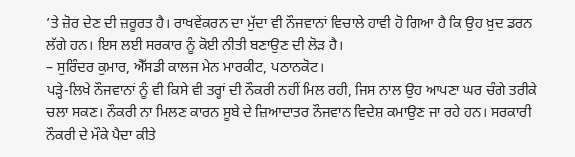’ਤੇ ਜ਼ੋਰ ਦੇਣ ਦੀ ਜ਼ਰੂਰਤ ਹੈ। ਰਾਖਵੇਂਕਰਨ ਦਾ ਮੁੱਦਾ ਵੀ ਨੌਜਵਾਨਾਂ ਵਿਚਾਲੇ ਹਾਵੀ ਹੋ ਗਿਆ ਹੈ ਕਿ ਉਹ ਖ਼ੁਦ ਡਰਨ ਲੱਗੇ ਹਨ। ਇਸ ਲਈ ਸਰਕਾਰ ਨੂੰ ਕੋਈ ਨੀਤੀ ਬਣਾਉਣ ਦੀ ਲੋਡ਼ ਹੈ।
– ਸੁਰਿੰਦਰ ਕੁਮਾਰ, ਐੱਸਡੀ ਕਾਲਜ ਮੇਨ ਮਾਰਕੀਟ, ਪਠਾਨਕੋਟ।
ਪਡ਼੍ਹੇ-ਲਿਖੇ ਨੌਜਵਾਨਾਂ ਨੂੰ ਵੀ ਕਿਸੇ ਵੀ ਤਰ੍ਹਾਂ ਦੀ ਨੌਕਰੀ ਨਹੀਂ ਮਿਲ ਰਹੀ, ਜਿਸ ਨਾਲ ਉਹ ਆਪਣਾ ਘਰ ਚੰਗੇ ਤਰੀਕੇ ਚਲਾ ਸਕਣ। ਨੌਕਰੀ ਨਾ ਮਿਲਣ ਕਾਰਨ ਸੂਬੇ ਦੇ ਜ਼ਿਆਦਾਤਰ ਨੌਜਵਾਨ ਵਿਦੇਸ਼ ਕਮਾਉਣ ਜਾ ਰਹੇ ਹਨ। ਸਰਕਾਰੀ ਨੌਕਰੀ ਦੇ ਮੌਕੇ ਪੈਦਾ ਕੀਤੇ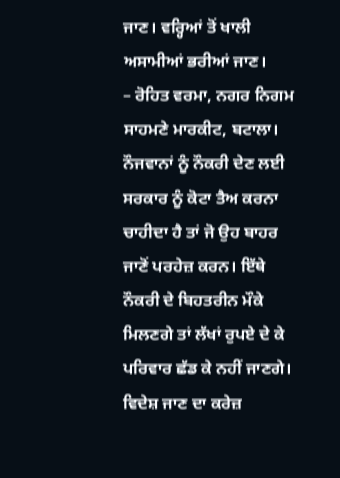ਜਾਣ। ਵਰ੍ਹਿਆਂ ਤੋਂ ਖਾਲੀ ਅਸਾਮੀਆਂ ਭਰੀਆਂ ਜਾਣ।
– ਰੋਹਿਤ ਵਰਮਾ, ਨਗਰ ਨਿਗਮ ਸਾਹਮਣੇ ਮਾਰਕੀਟ, ਬਟਾਲਾ।
ਨੌਜਵਾਨਾਂ ਨੂੰ ਨੌਕਰੀ ਦੇਣ ਲਈ ਸਰਕਾਰ ਨੂੰ ਕੋਟਾ ਤੈਅ ਕਰਨਾ ਚਾਹੀਦਾ ਹੈ ਤਾਂ ਜੋ ਉਹ ਬਾਹਰ ਜਾਣੋਂ ਪਰਹੇਜ਼ ਕਰਨ। ਇੱਥੇ ਨੌਕਰੀ ਦੇ ਬਿਹਤਰੀਨ ਮੌਕੇ ਮਿਲਣਗੇ ਤਾਂ ਲੱਖਾਂ ਰੁਪਏ ਦੇ ਕੇ ਪਰਿਵਾਰ ਛੱਡ ਕੇ ਨਹੀਂ ਜਾਣਗੇ। ਵਿਦੇਸ਼ ਜਾਣ ਦਾ ਕਰੇਜ਼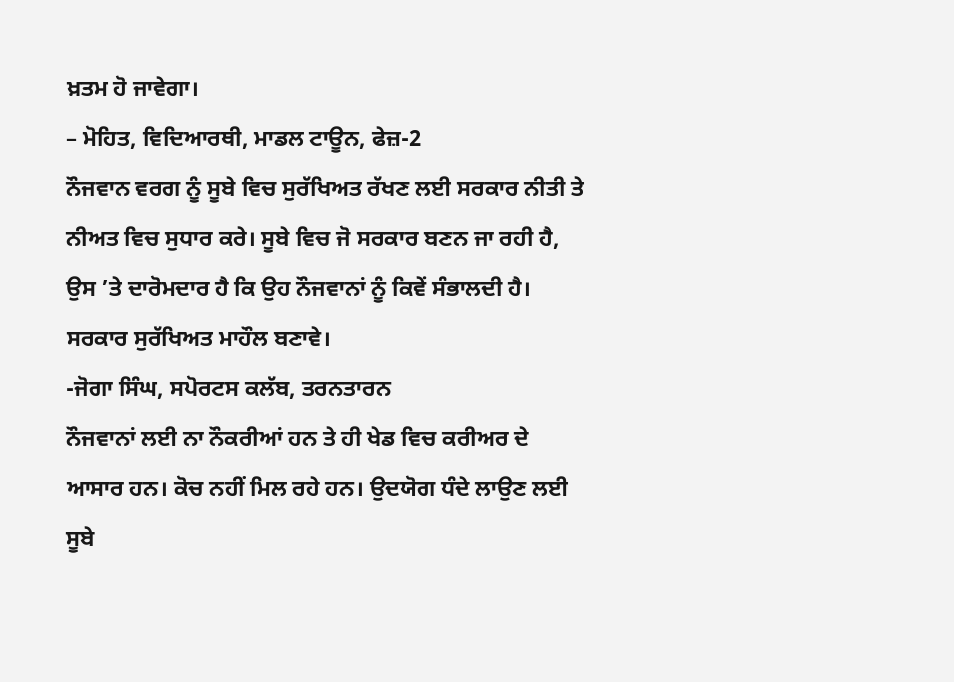ਖ਼ਤਮ ਹੋ ਜਾਵੇਗਾ।
– ਮੋਹਿਤ, ਵਿਦਿਆਰਥੀ, ਮਾਡਲ ਟਾਊਨ, ਫੇਜ਼-2
ਨੌਜਵਾਨ ਵਰਗ ਨੂੰ ਸੂਬੇ ਵਿਚ ਸੁਰੱਖਿਅਤ ਰੱਖਣ ਲਈ ਸਰਕਾਰ ਨੀਤੀ ਤੇ ਨੀਅਤ ਵਿਚ ਸੁਧਾਰ ਕਰੇ। ਸੂਬੇ ਵਿਚ ਜੋ ਸਰਕਾਰ ਬਣਨ ਜਾ ਰਹੀ ਹੈ, ਉਸ ’ਤੇ ਦਾਰੋਮਦਾਰ ਹੈ ਕਿ ਉਹ ਨੌਜਵਾਨਾਂ ਨੂੰ ਕਿਵੇਂ ਸੰਭਾਲਦੀ ਹੈ। ਸਰਕਾਰ ਸੁਰੱਖਿਅਤ ਮਾਹੌਲ ਬਣਾਵੇ।
-ਜੋਗਾ ਸਿੰਘ, ਸਪੋਰਟਸ ਕਲੱਬ, ਤਰਨਤਾਰਨ
ਨੌਜਵਾਨਾਂ ਲਈ ਨਾ ਨੌਕਰੀਆਂ ਹਨ ਤੇ ਹੀ ਖੇਡ ਵਿਚ ਕਰੀਅਰ ਦੇ ਆਸਾਰ ਹਨ। ਕੋਚ ਨਹੀਂ ਮਿਲ ਰਹੇ ਹਨ। ਉਦਯੋਗ ਧੰਦੇ ਲਾਉਣ ਲਈ ਸੂਬੇ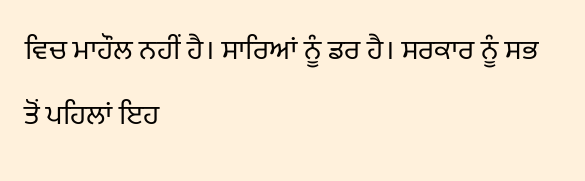ਵਿਚ ਮਾਹੌਲ ਨਹੀਂ ਹੈ। ਸਾਰਿਆਂ ਨੂੰ ਡਰ ਹੈ। ਸਰਕਾਰ ਨੂੰ ਸਭ ਤੋਂ ਪਹਿਲਾਂ ਇਹ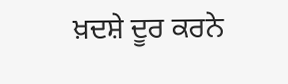ਖ਼ਦਸ਼ੇ ਦੂਰ ਕਰਨੇ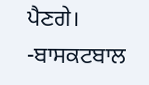ਪੈਣਗੇ।
-ਬਾਸਕਟਬਾਲ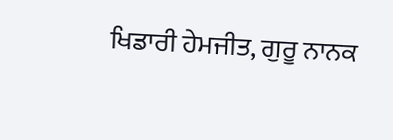ਖਿਡਾਰੀ ਹੇਮਜੀਤ, ਗੁਰੂ ਨਾਨਕ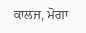ਕਾਲਜ, ਮੋਗਾ